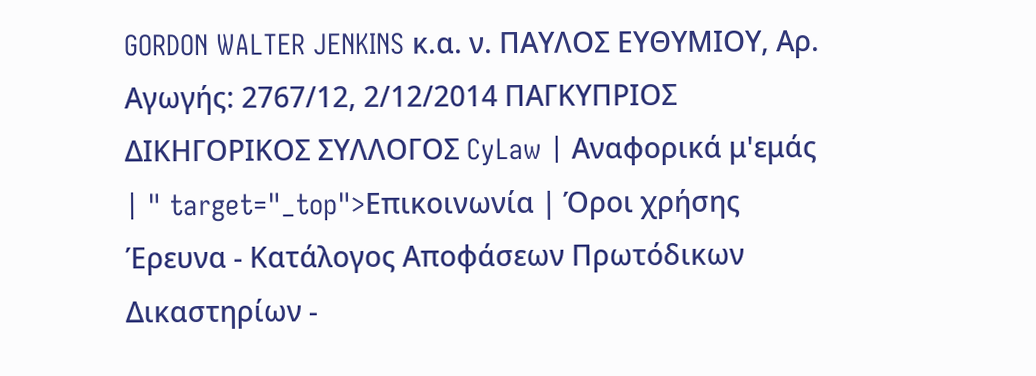GORDON WALTER JENKINS κ.α. ν. ΠΑΥΛΟΣ ΕΥΘΥΜΙΟΥ, Αρ. Αγωγής: 2767/12, 2/12/2014 ΠΑΓΚΥΠΡΙΟΣ ΔΙΚΗΓΟΡΙΚΟΣ ΣΥΛΛΟΓΟΣ CyLaw | Αναφορικά μ'εμάς | " target="_top">Επικοινωνία | Όροι χρήσης Έρευνα - Κατάλογος Αποφάσεων Πρωτόδικων Δικαστηρίων -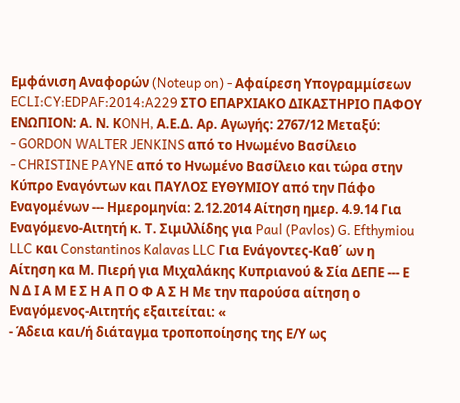Εμφάνιση Αναφορών (Noteup on) - Αφαίρεση Υπογραμμίσεων ECLI:CY:EDPAF:2014:A229 ΣΤΟ ΕΠΑΡΧΙΑΚΟ ΔΙΚΑΣΤΗΡΙΟ ΠΑΦΟΥ ΕΝΩΠΙΟΝ: Α. Ν. ΚONH, Α.Ε.Δ. Αρ. Αγωγής: 2767/12 Μεταξύ:
- GORDON WALTER JENKINS από το Ηνωμένο Βασίλειο
- CHRISTINE PAYNE από το Ηνωμένο Βασίλειο και τώρα στην Κύπρο Εναγόντων και ΠΑΥΛΟΣ ΕΥΘΥΜΙΟΥ από την Πάφο Εναγομένων --- Ημερομηνία: 2.12.2014 Αίτηση ημερ. 4.9.14 Για Εναγόμενο-Αιτητή κ. Τ. Σιμιλλίδης για Paul (Pavlos) G. Efthymiou LLC και Constantinos Kalavas LLC Για Ενάγοντες-Καθ΄ ων η Αίτηση κα Μ. Πιερή για Μιχαλάκης Κυπριανού & Σία ΔΕΠΕ --- Ε Ν Δ Ι Α Μ Ε Σ Η Α Π Ο Φ Α Σ Η Με την παρούσα αίτηση ο Εναγόμενος-Αιτητής εξαιτείται: «
- Άδεια και/ή διάταγμα τροποποίησης της Ε/Υ ως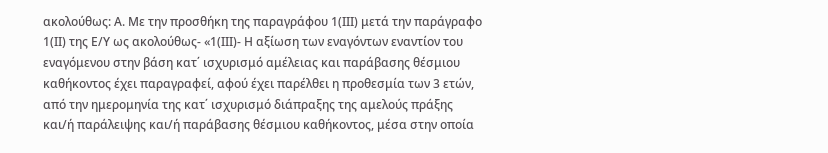ακολούθως: Α. Με την προσθήκη της παραγράφου 1(ΙΙΙ) μετά την παράγραφο 1(ΙΙ) της Ε/Υ ως ακολούθως- «1(ΙΙΙ)- Η αξίωση των εναγόντων εναντίον του εναγόμενου στην βάση κατ΄ ισχυρισμό αμέλειας και παράβασης θέσμιου καθήκοντος έχει παραγραφεί, αφού έχει παρέλθει η προθεσμία των 3 ετών, από την ημερομηνία της κατ΄ ισχυρισμό διάπραξης της αμελούς πράξης και/ή παράλειψης και/ή παράβασης θέσμιου καθήκοντος, μέσα στην οποία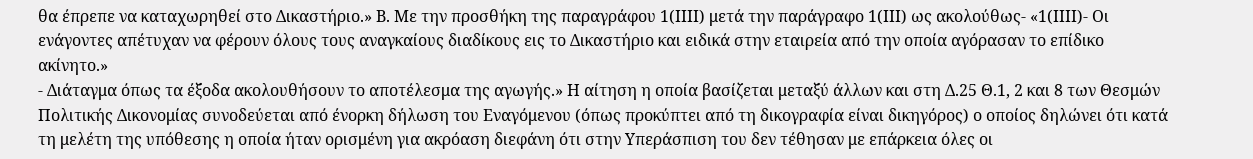θα έπρεπε να καταχωρηθεί στο Δικαστήριο.» Β. Με την προσθήκη της παραγράφου 1(ΙΙΙΙ) μετά την παράγραφο 1(ΙΙΙ) ως ακολούθως- «1(ΙΙΙΙ)- Οι ενάγοντες απέτυχαν να φέρουν όλους τους αναγκαίους διαδίκους εις το Δικαστήριο και ειδικά στην εταιρεία από την οποία αγόρασαν το επίδικο ακίνητο.»
- Διάταγμα όπως τα έξοδα ακολουθήσουν το αποτέλεσμα της αγωγής.» Η αίτηση η οποία βασίζεται μεταξύ άλλων και στη Δ.25 Θ.1, 2 και 8 των Θεσμών Πολιτικής Δικονομίας συνοδεύεται από ένορκη δήλωση του Εναγόμενου (όπως προκύπτει από τη δικογραφία είναι δικηγόρος) ο οποίος δηλώνει ότι κατά τη μελέτη της υπόθεσης η οποία ήταν ορισμένη για ακρόαση διεφάνη ότι στην Υπεράσπιση του δεν τέθησαν με επάρκεια όλες οι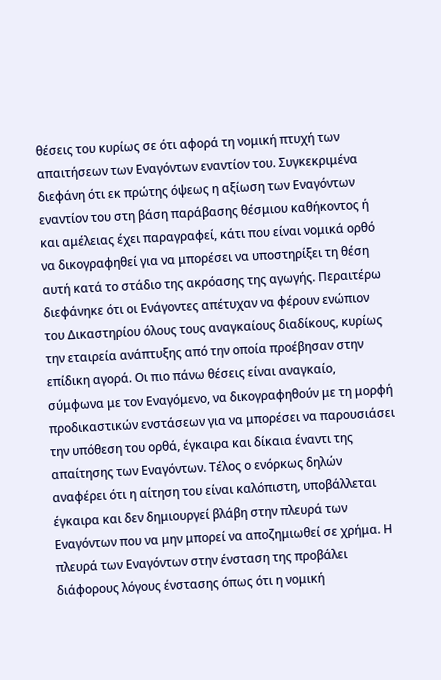θέσεις του κυρίως σε ότι αφορά τη νομική πτυχή των απαιτήσεων των Εναγόντων εναντίον του. Συγκεκριμένα διεφάνη ότι εκ πρώτης όψεως η αξίωση των Εναγόντων εναντίον του στη βάση παράβασης θέσμιου καθήκοντος ή και αμέλειας έχει παραγραφεί, κάτι που είναι νομικά ορθό να δικογραφηθεί για να μπορέσει να υποστηρίξει τη θέση αυτή κατά το στάδιο της ακρόασης της αγωγής. Περαιτέρω διεφάνηκε ότι οι Ενάγοντες απέτυχαν να φέρουν ενώπιον του Δικαστηρίου όλους τους αναγκαίους διαδίκους, κυρίως την εταιρεία ανάπτυξης από την οποία προέβησαν στην επίδικη αγορά. Οι πιο πάνω θέσεις είναι αναγκαίο, σύμφωνα με τον Εναγόμενο, να δικογραφηθούν με τη μορφή προδικαστικών ενστάσεων για να μπορέσει να παρουσιάσει την υπόθεση του ορθά, έγκαιρα και δίκαια έναντι της απαίτησης των Εναγόντων. Τέλος ο ενόρκως δηλών αναφέρει ότι η αίτηση του είναι καλόπιστη, υποβάλλεται έγκαιρα και δεν δημιουργεί βλάβη στην πλευρά των Εναγόντων που να μην μπορεί να αποζημιωθεί σε χρήμα. Η πλευρά των Εναγόντων στην ένσταση της προβάλει διάφορους λόγους ένστασης όπως ότι η νομική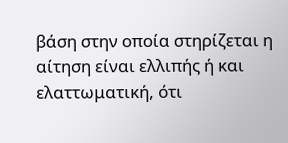βάση στην οποία στηρίζεται η αίτηση είναι ελλιπής ή και ελαττωματική, ότι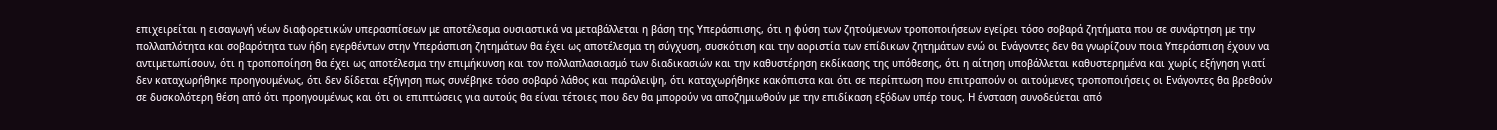επιχειρείται η εισαγωγή νέων διαφορετικών υπερασπίσεων με αποτέλεσμα ουσιαστικά να μεταβάλλεται η βάση της Υπεράσπισης, ότι η φύση των ζητούμενων τροποποιήσεων εγείρει τόσο σοβαρά ζητήματα που σε συνάρτηση με την πολλαπλότητα και σοβαρότητα των ήδη εγερθέντων στην Υπεράσπιση ζητημάτων θα έχει ως αποτέλεσμα τη σύγχυση, συσκότιση και την αοριστία των επίδικων ζητημάτων ενώ οι Ενάγοντες δεν θα γνωρίζουν ποια Υπεράσπιση έχουν να αντιμετωπίσουν, ότι η τροποποίηση θα έχει ως αποτέλεσμα την επιμήκυνση και τον πολλαπλασιασμό των διαδικασιών και την καθυστέρηση εκδίκασης της υπόθεσης, ότι η αίτηση υποβάλλεται καθυστερημένα και χωρίς εξήγηση γιατί δεν καταχωρήθηκε προηγουμένως, ότι δεν δίδεται εξήγηση πως συνέβηκε τόσο σοβαρό λάθος και παράλειψη, ότι καταχωρήθηκε κακόπιστα και ότι σε περίπτωση που επιτραπούν οι αιτούμενες τροποποιήσεις οι Ενάγοντες θα βρεθούν σε δυσκολότερη θέση από ότι προηγουμένως και ότι οι επιπτώσεις για αυτούς θα είναι τέτοιες που δεν θα μπορούν να αποζημιωθούν με την επιδίκαση εξόδων υπέρ τους. Η ένσταση συνοδεύεται από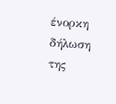ένορκη δήλωση της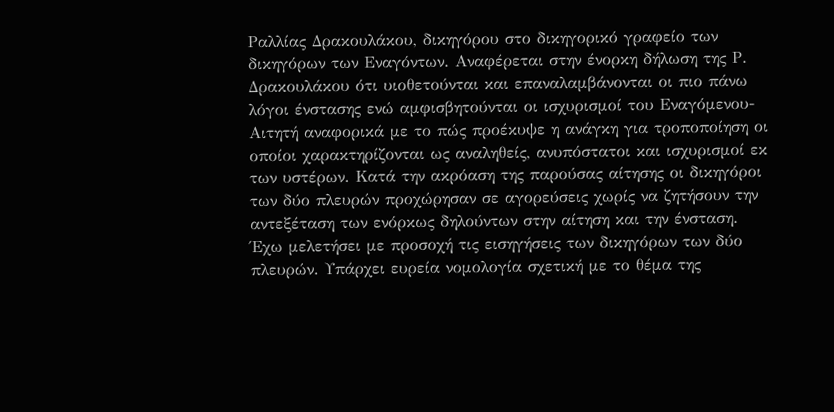Ραλλίας Δρακουλάκου, δικηγόρου στο δικηγορικό γραφείο των δικηγόρων των Εναγόντων. Αναφέρεται στην ένορκη δήλωση της Ρ. Δρακουλάκου ότι υιοθετούνται και επαναλαμβάνονται οι πιο πάνω λόγοι ένστασης ενώ αμφισβητούνται οι ισχυρισμοί του Εναγόμενου-Αιτητή αναφορικά με το πώς προέκυψε η ανάγκη για τροποποίηση οι οποίοι χαρακτηρίζονται ως αναληθείς, ανυπόστατοι και ισχυρισμοί εκ των υστέρων. Κατά την ακρόαση της παρούσας αίτησης οι δικηγόροι των δύο πλευρών προχώρησαν σε αγορεύσεις χωρίς να ζητήσουν την αντεξέταση των ενόρκως δηλούντων στην αίτηση και την ένσταση. Έχω μελετήσει με προσοχή τις εισηγήσεις των δικηγόρων των δύο πλευρών. Υπάρχει ευρεία νομολογία σχετική με το θέμα της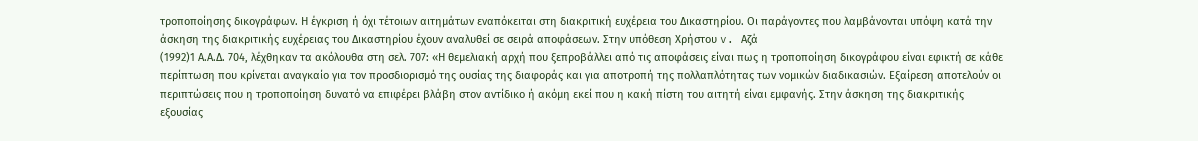τροποποίησης δικογράφων. Η έγκριση ή όχι τέτοιων αιτημάτων εναπόκειται στη διακριτική ευχέρεια του Δικαστηρίου. Οι παράγοντες που λαμβάνονται υπόψη κατά την άσκηση της διακριτικής ευχέρειας του Δικαστηρίου έχουν αναλυθεί σε σειρά αποφάσεων. Στην υπόθεση Χρήστου v. Αζά
(1992)1 Α.Α.Δ. 704, λέχθηκαν τα ακόλουθα στη σελ. 707: «Η θεμελιακή αρχή που ξεπροβάλλει από τις αποφάσεις είναι πως η τροποποίηση δικογράφου είναι εφικτή σε κάθε περίπτωση που κρίνεται αναγκαίο για τον προσδιορισμό της ουσίας της διαφοράς και για αποτροπή της πολλαπλότητας των νομικών διαδικασιών. Εξαίρεση αποτελούν οι περιπτώσεις που η τροποποίηση δυνατό να επιφέρει βλάβη στον αντίδικο ή ακόμη εκεί που η κακή πίστη του αιτητή είναι εμφανής. Στην άσκηση της διακριτικής εξουσίας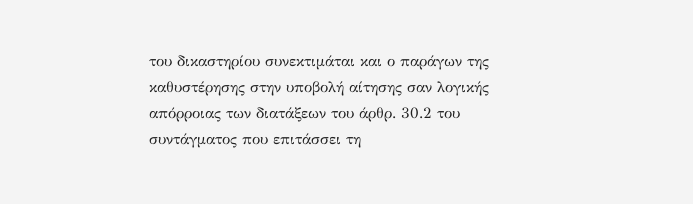του δικαστηρίου συνεκτιμάται και ο παράγων της καθυστέρησης στην υποβολή αίτησης σαν λογικής απόρροιας των διατάξεων του άρθρ. 30.2 του συντάγματος που επιτάσσει τη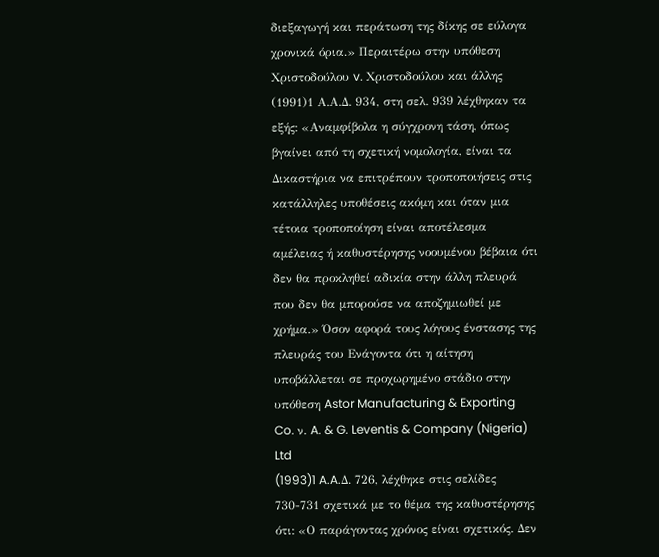διεξαγωγή και περάτωση της δίκης σε εύλογα χρονικά όρια.» Περαιτέρω στην υπόθεση Χριστοδούλου v. Χριστοδούλου και άλλης
(1991)1 Α.Α.Δ. 934, στη σελ. 939 λέχθηκαν τα εξής: «Αναμφίβολα η σύγχρονη τάση, όπως βγαίνει από τη σχετική νομολογία, είναι τα Δικαστήρια να επιτρέπουν τροποποιήσεις στις κατάλληλες υποθέσεις ακόμη και όταν μια τέτοια τροποποίηση είναι αποτέλεσμα αμέλειας ή καθυστέρησης νοουμένου βέβαια ότι δεν θα προκληθεί αδικία στην άλλη πλευρά που δεν θα μπορούσε να αποζημιωθεί με χρήμα.» Όσον αφορά τους λόγους ένστασης της πλευράς του Ενάγοντα ότι η αίτηση υποβάλλεται σε προχωρημένο στάδιο στην υπόθεση Astor Manufacturing & Exporting Co. ν. A. & G. Leventis & Company (Nigeria) Ltd
(1993)1 A.A.Δ. 726, λέχθηκε στις σελίδες 730-731 σχετικά με το θέμα της καθυστέρησης ότι: «Ο παράγοντας χρόνος είναι σχετικός. Δεν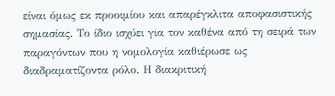είναι όμως εκ προοιμίου και απαρέγκλιτα αποφασιστικής σημασίας. Το ίδιο ισχύει για τον καθένα από τη σειρά των παραγόντων που η νομολογία καθιέρωσε ως διαδραματίζοντα ρόλο. Η διακριτική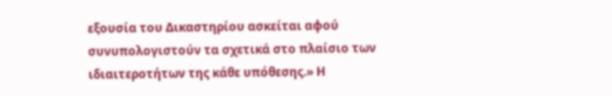εξουσία του Δικαστηρίου ασκείται αφού συνυπολογιστούν τα σχετικά στο πλαίσιο των ιδιαιτεροτήτων της κάθε υπόθεσης.» Η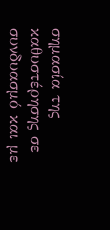σημασία της καθυστέρησης σε συνδυασμό και με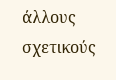άλλους σχετικούς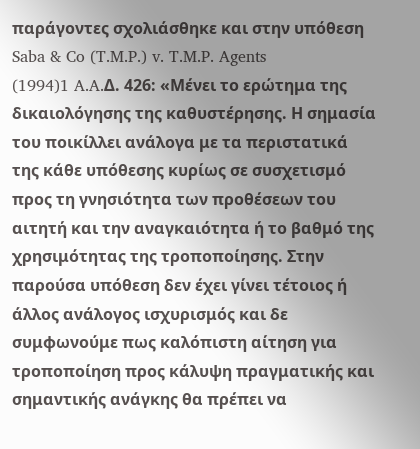παράγοντες σχολιάσθηκε και στην υπόθεση Saba & Co (T.M.P.) v. T.M.P. Agents
(1994)1 A.A.Δ. 426: «Μένει το ερώτημα της δικαιολόγησης της καθυστέρησης. Η σημασία του ποικίλλει ανάλογα με τα περιστατικά της κάθε υπόθεσης κυρίως σε συσχετισμό προς τη γνησιότητα των προθέσεων του αιτητή και την αναγκαιότητα ή το βαθμό της χρησιμότητας της τροποποίησης. Στην παρούσα υπόθεση δεν έχει γίνει τέτοιος ή άλλος ανάλογος ισχυρισμός και δε συμφωνούμε πως καλόπιστη αίτηση για τροποποίηση προς κάλυψη πραγματικής και σημαντικής ανάγκης θα πρέπει να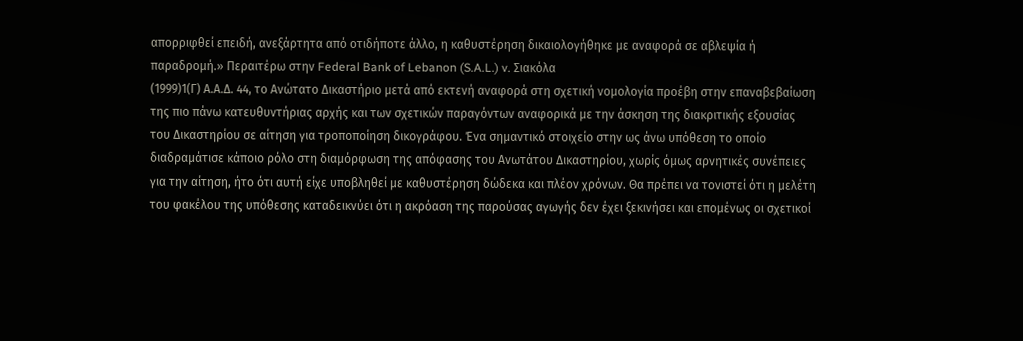απορριφθεί επειδή, ανεξάρτητα από οτιδήποτε άλλο, η καθυστέρηση δικαιολογήθηκε με αναφορά σε αβλεψία ή παραδρομή.» Περαιτέρω στην Federal Bank of Lebanon (S.A.L.) v. Σιακόλα
(1999)1(Γ) Α.Α.Δ. 44, το Ανώτατο Δικαστήριο μετά από εκτενή αναφορά στη σχετική νομολογία προέβη στην επαναβεβαίωση της πιο πάνω κατευθυντήριας αρχής και των σχετικών παραγόντων αναφορικά με την άσκηση της διακριτικής εξουσίας του Δικαστηρίου σε αίτηση για τροποποίηση δικογράφου. Ένα σημαντικό στοιχείο στην ως άνω υπόθεση το οποίο διαδραμάτισε κάποιο ρόλο στη διαμόρφωση της απόφασης του Ανωτάτου Δικαστηρίου, χωρίς όμως αρνητικές συνέπειες για την αίτηση, ήτο ότι αυτή είχε υποβληθεί με καθυστέρηση δώδεκα και πλέον χρόνων. Θα πρέπει να τονιστεί ότι η μελέτη του φακέλου της υπόθεσης καταδεικνύει ότι η ακρόαση της παρούσας αγωγής δεν έχει ξεκινήσει και επομένως οι σχετικοί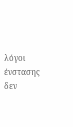λόγοι ένστασης δεν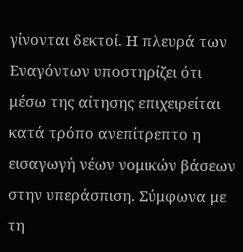γίνονται δεκτοί. Η πλευρά των Εναγόντων υποστηρίζει ότι μέσω της αίτησης επιχειρείται κατά τρόπο ανεπίτρεπτο η εισαγωγή νέων νομικών βάσεων στην υπεράσπιση. Σύμφωνα με τη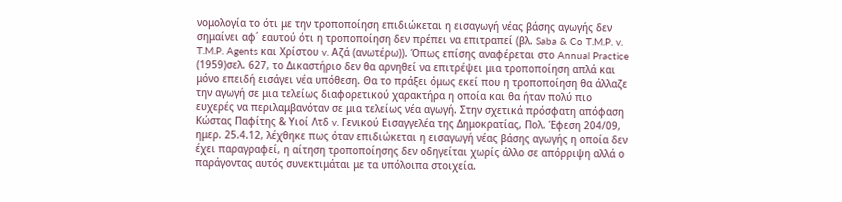νομολογία το ότι με την τροποποίηση επιδιώκεται η εισαγωγή νέας βάσης αγωγής δεν σημαίνει αφ΄ εαυτού ότι η τροποποίηση δεν πρέπει να επιτραπεί (βλ. Saba & Co T.M.P. v. T.M.P. Agents και Χρίστου v. Αζά (ανωτέρω)). Όπως επίσης αναφέρεται στο Annual Practice
(1959)σελ. 627, το Δικαστήριο δεν θα αρνηθεί να επιτρέψει μια τροποποίηση απλά και μόνο επειδή εισάγει νέα υπόθεση. Θα το πράξει όμως εκεί που η τροποποίηση θα άλλαζε την αγωγή σε μια τελείως διαφορετικού χαρακτήρα η οποία και θα ήταν πολύ πιο ευχερές να περιλαμβανόταν σε μια τελείως νέα αγωγή. Στην σχετικά πρόσφατη απόφαση Κώστας Παφίτης & Υιοί Λτδ v. Γενικού Εισαγγελέα της Δημοκρατίας, Πολ. Έφεση 204/09, ημερ. 25.4.12, λέχθηκε πως όταν επιδιώκεται η εισαγωγή νέας βάσης αγωγής η οποία δεν έχει παραγραφεί, η αίτηση τροποποίησης δεν οδηγείται χωρίς άλλο σε απόρριψη αλλά ο παράγοντας αυτός συνεκτιμάται με τα υπόλοιπα στοιχεία.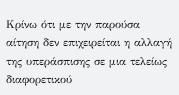Κρίνω ότι με την παρούσα αίτηση δεν επιχειρείται η αλλαγή της υπεράσπισης σε μια τελείως διαφορετικού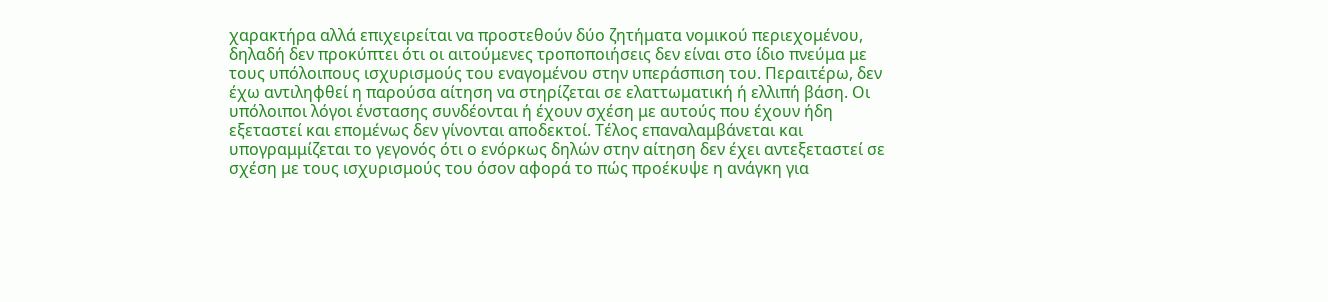χαρακτήρα αλλά επιχειρείται να προστεθούν δύο ζητήματα νομικού περιεχομένου, δηλαδή δεν προκύπτει ότι οι αιτούμενες τροποποιήσεις δεν είναι στο ίδιο πνεύμα με τους υπόλοιπους ισχυρισμούς του εναγομένου στην υπεράσπιση του. Περαιτέρω, δεν έχω αντιληφθεί η παρούσα αίτηση να στηρίζεται σε ελαττωματική ή ελλιπή βάση. Οι υπόλοιποι λόγοι ένστασης συνδέονται ή έχουν σχέση με αυτούς που έχουν ήδη εξεταστεί και επομένως δεν γίνονται αποδεκτοί. Τέλος επαναλαμβάνεται και υπογραμμίζεται το γεγονός ότι ο ενόρκως δηλών στην αίτηση δεν έχει αντεξεταστεί σε σχέση με τους ισχυρισμούς του όσον αφορά το πώς προέκυψε η ανάγκη για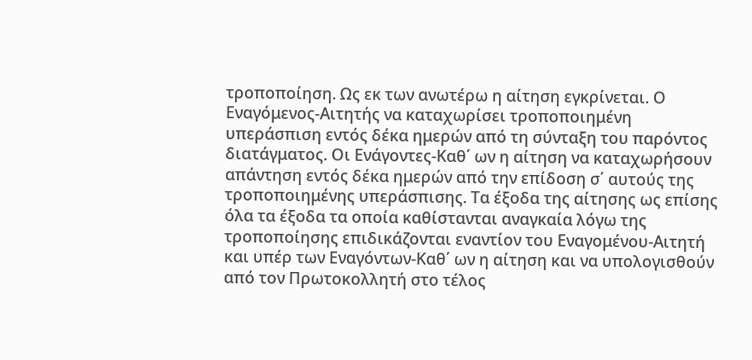τροποποίηση. Ως εκ των ανωτέρω η αίτηση εγκρίνεται. Ο Εναγόμενος-Αιτητής να καταχωρίσει τροποποιημένη υπεράσπιση εντός δέκα ημερών από τη σύνταξη του παρόντος διατάγματος. Οι Ενάγοντες-Καθ΄ ων η αίτηση να καταχωρήσουν απάντηση εντός δέκα ημερών από την επίδοση σ΄ αυτούς της τροποποιημένης υπεράσπισης. Τα έξοδα της αίτησης ως επίσης όλα τα έξοδα τα οποία καθίστανται αναγκαία λόγω της τροποποίησης επιδικάζονται εναντίον του Εναγομένου-Αιτητή και υπέρ των Εναγόντων-Καθ΄ ων η αίτηση και να υπολογισθούν από τον Πρωτοκολλητή στο τέλος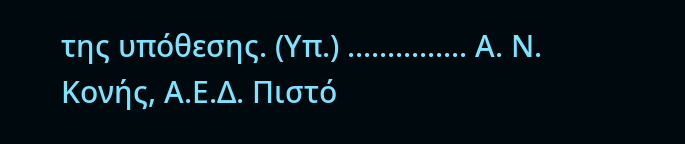της υπόθεσης. (Υπ.) ............... Α. Ν. Κονής, Α.Ε.Δ. Πιστό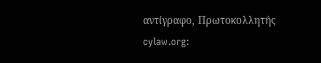αντίγραφο, Πρωτοκολλητής cylaw.org: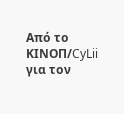Από το ΚΙΝOΠ/CyLii για τον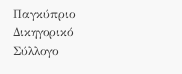Παγκύπριο Δικηγορικό Σύλλογο